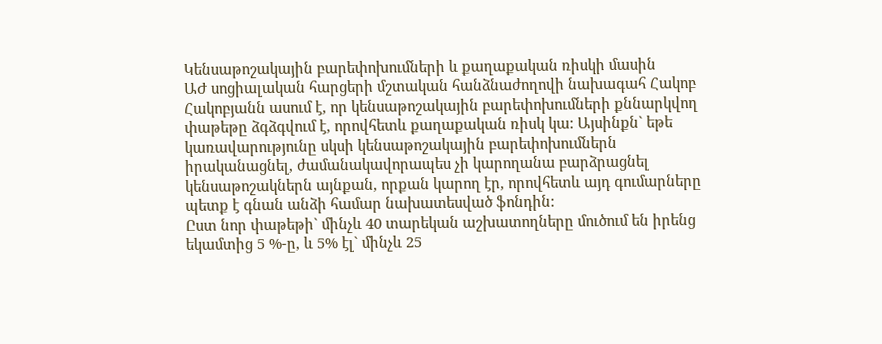Կենսաթոշակային բարեփոխումների և քաղաքական ռիսկի մասին
ԱԺ սոցիալական հարցերի մշտական հանձնաժողովի նախագահ Հակոբ Հակոբյանն ասում է, որ կենսաթոշակային բարեփոխումների քննարկվող փաթեթը ձգձգվում է, որովհետև քաղաքական ռիսկ կա: Այսինքն` եթե կառավարությունը սկսի կենսաթոշակային բարեփոխումներն իրականացնել, ժամանակավորապես չի կարողանա բարձրացնել կենսաթոշակներն այնքան, որքան կարող էր, որովհետև այդ գումարները պետք է գնան անձի համար նախատեսված ֆոնդին:
Ըստ նոր փաթեթի` մինչև 40 տարեկան աշխատողները մուծում են իրենց եկամտից 5 %-ը, և 5% էլ` մինչև 25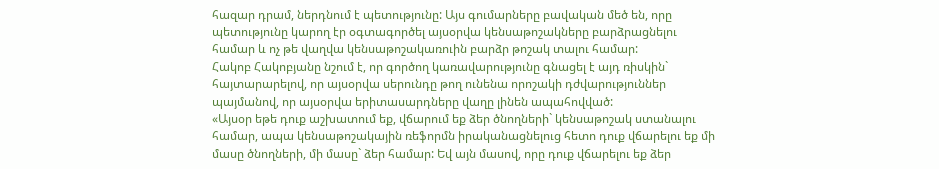հազար դրամ, ներդնում է պետությունը: Այս գումարները բավական մեծ են, որը պետությունը կարող էր օգտագործել այսօրվա կենսաթոշակները բարձրացնելու համար և ոչ թե վաղվա կենսաթոշակառուին բարձր թոշակ տալու համար:
Հակոբ Հակոբյանը նշում է, որ գործող կառավարությունը գնացել է այդ ռիսկին` հայտարարելով, որ այսօրվա սերունդը թող ունենա որոշակի դժվարություններ պայմանով, որ այսօրվա երիտասարդները վաղը լինեն ապահովված:
«Այսօր եթե դուք աշխատում եք, վճարում եք ձեր ծնողների` կենսաթոշակ ստանալու համար, ապա կենսաթոշակային ռեֆորմն իրականացնելուց հետո դուք վճարելու եք մի մասը ծնողների, մի մասը` ձեր համար: Եվ այն մասով, որը դուք վճարելու եք ձեր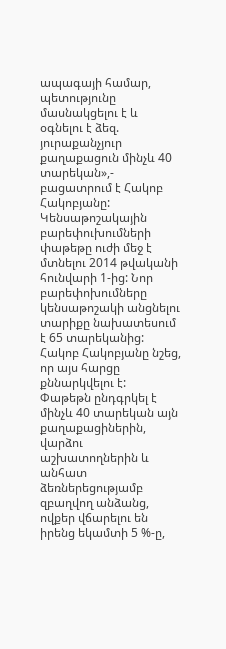ապագայի համար, պետությունը մասնակցելու է և օգնելու է ձեզ. յուրաքանչյուր քաղաքացուն մինչև 40 տարեկան»,- բացատրում է Հակոբ Հակոբյանը:
Կենսաթոշակային բարեփուխումների փաթեթը ուժի մեջ է մտնելու 2014 թվականի հունվարի 1-ից: Նոր բարեփոխումները կենսաթոշակի անցնելու տարիքը նախատեսում է 65 տարեկանից: Հակոբ Հակոբյանը նշեց, որ այս հարցը քննարկվելու է:
Փաթեթն ընդգրկել է մինչև 40 տարեկան այն քաղաքացիներին, վարձու աշխատողներին և անհատ ձեռներեցությամբ զբաղվող անձանց, ովքեր վճարելու են իրենց եկամտի 5 %-ը,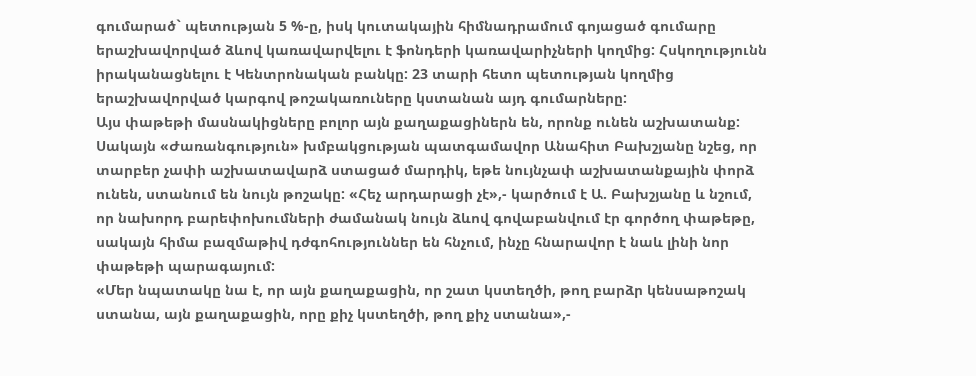գումարած` պետության 5 %-ը, իսկ կուտակային հիմնադրամում գոյացած գումարը երաշխավորված ձևով կառավարվելու է ֆոնդերի կառավարիչների կողմից: Հսկողությունն իրականացնելու է Կենտրոնական բանկը: 23 տարի հետո պետության կողմից երաշխավորված կարգով թոշակառուները կստանան այդ գումարները:
Այս փաթեթի մասնակիցները բոլոր այն քաղաքացիներն են, որոնք ունեն աշխատանք: Սակայն «Ժառանգություն» խմբակցության պատգամավոր Անահիտ Բախշյանը նշեց, որ տարբեր չափի աշխատավարձ ստացած մարդիկ, եթե նույնչափ աշխատանքային փորձ ունեն, ստանում են նույն թոշակը: «Հեչ արդարացի չէ»,- կարծում է Ա. Բախշյանը և նշում, որ նախորդ բարեփոխումների ժամանակ նույն ձևով գովաբանվում էր գործող փաթեթը, սակայն հիմա բազմաթիվ դժգոհություններ են հնչում, ինչը հնարավոր է նաև լինի նոր փաթեթի պարագայում:
«Մեր նպատակը նա է, որ այն քաղաքացին, որ շատ կստեղծի, թող բարձր կենսաթոշակ ստանա, այն քաղաքացին, որը քիչ կստեղծի, թող քիչ ստանա»,-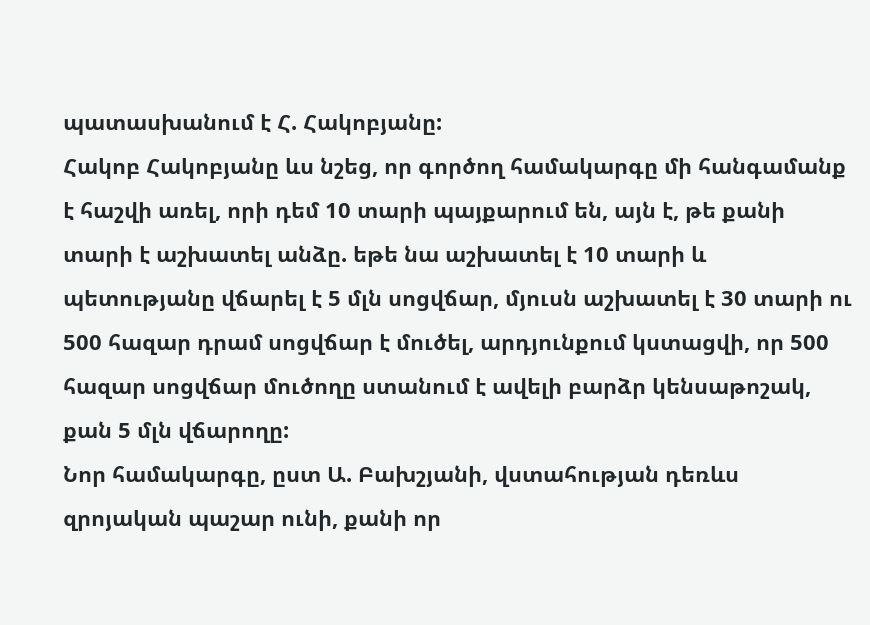պատասխանում է Հ. Հակոբյանը:
Հակոբ Հակոբյանը ևս նշեց, որ գործող համակարգը մի հանգամանք է հաշվի առել, որի դեմ 10 տարի պայքարում են, այն է, թե քանի տարի է աշխատել անձը. եթե նա աշխատել է 10 տարի և պետությանը վճարել է 5 մլն սոցվճար, մյուսն աշխատել է 30 տարի ու 500 հազար դրամ սոցվճար է մուծել, արդյունքում կստացվի, որ 500 հազար սոցվճար մուծողը ստանում է ավելի բարձր կենսաթոշակ, քան 5 մլն վճարողը:
Նոր համակարգը, ըստ Ա. Բախշյանի, վստահության դեռևս զրոյական պաշար ունի, քանի որ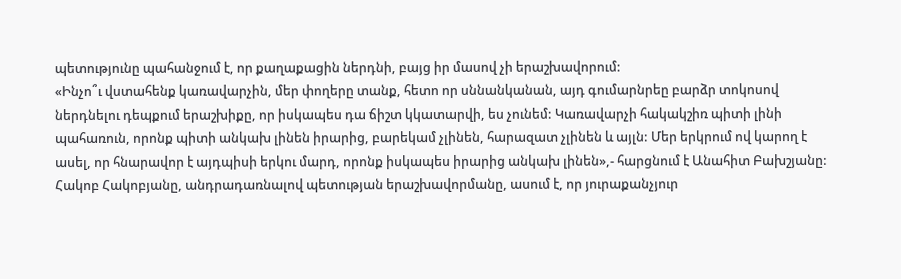պետությունը պահանջում է, որ քաղաքացին ներդնի, բայց իր մասով չի երաշխավորում:
«Ինչո՞ւ վստահենք կառավարչին, մեր փողերը տանք, հետո որ սննանկանան, այդ գումարնրեը բարձր տոկոսով ներդնելու դեպքում երաշխիքը, որ իսկապես դա ճիշտ կկատարվի, ես չունեմ: Կառավարչի հակակշիռ պիտի լինի պահառուն, որոնք պիտի անկախ լինեն իրարից, բարեկամ չլինեն, հարազատ չլինեն և այլն: Մեր երկրում ով կարող է ասել, որ հնարավոր է այդպիսի երկու մարդ, որոնք իսկապես իրարից անկախ լինեն»,- հարցնում է Անահիտ Բախշյանը:
Հակոբ Հակոբյանը, անդրադառնալով պետության երաշխավորմանը, ասում է, որ յուրաքանչյուր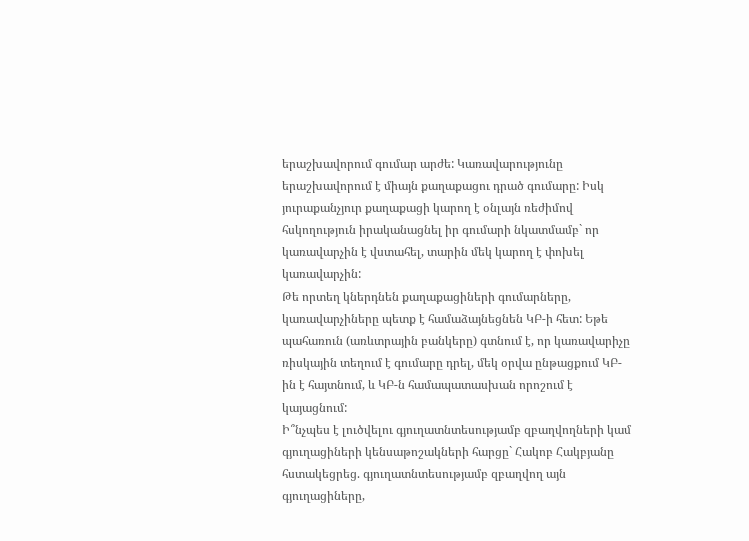երաշխավորում գումար արժե: Կառավարությունը երաշխավորում է միայն քաղաքացու դրած գումարը: Իսկ յուրաքանչյուր քաղաքացի կարող է օնլայն ռեժիմով հսկողություն իրականացնել իր գումարի նկատմամբ` որ կառավարչին է վստահել, տարին մեկ կարող է փոխել կառավարչին:
Թե որտեղ կներդնեն քաղաքացիների գումարները, կառավարչիները պետք է համաձայնեցնեն ԿԲ-ի հետ: Եթե պահառուն (առևտրային բանկերը) գտնում է, որ կառավարիչը ռիսկային տեղում է գումարը դրել, մեկ օրվա ընթացքում ԿԲ-ին է հայտնում, և ԿԲ-ն համապատասխան որոշում է կայացնում:
Ի՞նչպես է լուծվելու գյուղատնտեսությամբ զբաղվողների կամ գյուղացիների կենսաթոշակների հարցը` Հակոբ Հակբյանը հստակեցրեց. գյուղատնտեսությամբ զբաղվող այն գյուղացիները,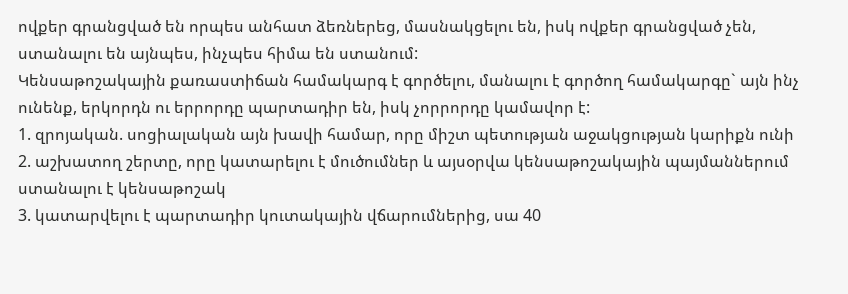ովքեր գրանցված են որպես անհատ ձեռներեց, մասնակցելու են, իսկ ովքեր գրանցված չեն, ստանալու են այնպես, ինչպես հիմա են ստանում:
Կենսաթոշակային քառաստիճան համակարգ է գործելու, մանալու է գործող համակարգը` այն ինչ ունենք, երկորդն ու երրորդը պարտադիր են, իսկ չորրորդը կամավոր է:
1. զրոյական. սոցիալական այն խավի համար, որը միշտ պետության աջակցության կարիքն ունի
2. աշխատող շերտը, որը կատարելու է մուծումներ և այսօրվա կենսաթոշակային պայմաններում ստանալու է կենսաթոշակ
3. կատարվելու է պարտադիր կուտակային վճարումներից, սա 40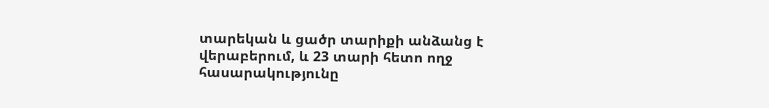տարեկան և ցածր տարիքի անձանց է վերաբերում, և 23 տարի հետո ողջ հասարակությունը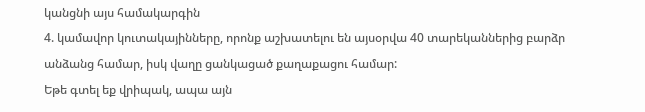կանցնի այս համակարգին
4. կամավոր կուտակայինները, որոնք աշխատելու են այսօրվա 40 տարեկաններից բարձր անձանց համար, իսկ վաղը ցանկացած քաղաքացու համար:
Եթե գտել եք վրիպակ, ապա այն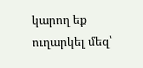կարող եք ուղարկել մեզ՝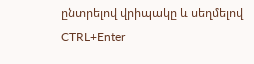ընտրելով վրիպակը և սեղմելով CTRL+Enter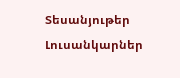Տեսանյութեր
Լուսանկարներ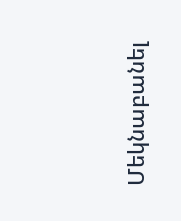Մեկնաբանել